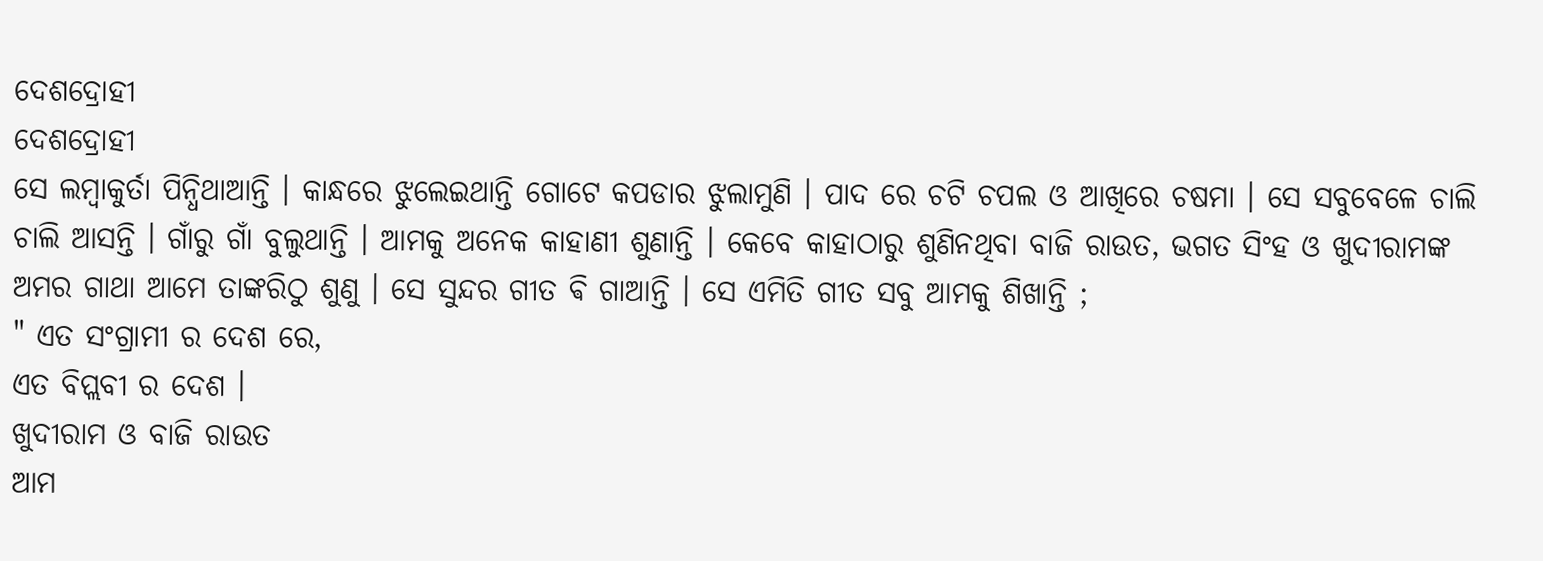ଦେଶଦ୍ରୋହୀ
ଦେଶଦ୍ରୋହୀ
ସେ ଲମ୍ବାକୁର୍ତା ପିନ୍ଧିଥାଆନ୍ତି । କାନ୍ଧରେ ଝୁଲେଇଥାନ୍ତି ଗୋଟେ କପଡାର ଝୁଲାମୁଣି । ପାଦ ରେ ଚଟି ଚପଲ ଓ ଆଖିରେ ଚଷମା । ସେ ସବୁବେଳେ ଚାଲି ଚାଲି ଆସନ୍ତି । ଗାଁରୁ ଗାଁ ବୁଲୁଥାନ୍ତି । ଆମକୁ ଅନେକ କାହାଣୀ ଶୁଣାନ୍ତି । କେବେ କାହାଠାରୁ ଶୁଣିନଥିବା ବାଜି ରାଉତ, ଭଗତ ସିଂହ ଓ ଖୁଦୀରାମଙ୍କ ଅମର ଗାଥା ଆମେ ତାଙ୍କରିଠୁ ଶୁଣୁ । ସେ ସୁନ୍ଦର ଗୀତ ଵି ଗାଆନ୍ତି । ସେ ଏମିତି ଗୀତ ସବୁ ଆମକୁ ଶିଖାନ୍ତି ;
" ଏତ ସଂଗ୍ରାମୀ ର ଦେଶ ରେ,
ଏତ ବିପ୍ଲବୀ ର ଦେଶ ।
ଖୁଦୀରାମ ଓ ବାଜି ରାଉତ
ଆମ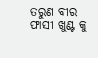ତରୁଣ ବୀର
ଫାସୀ ଖୁଣ୍ଟ କୁ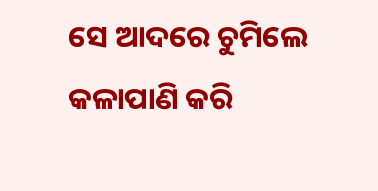ସେ ଆଦରେ ଚୁମିଲେ
କଳାପାଣି କରି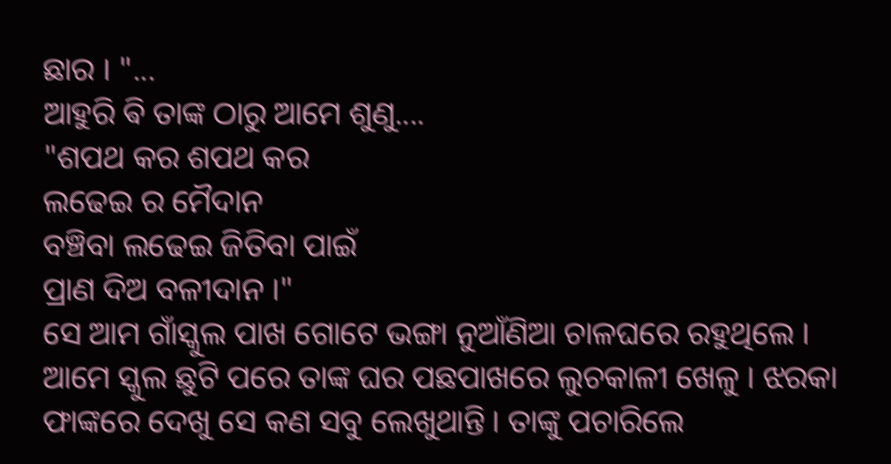ଛାର । "...
ଆହୁରି ଵି ତାଙ୍କ ଠାରୁ ଆମେ ଶୁଣୁ....
"ଶପଥ କର ଶପଥ କର
ଲଢେଇ ର ମୈଦାନ
ବଞ୍ଚିବା ଲଢେଇ ଜିତିବା ପାଇଁ
ପ୍ରାଣ ଦିଅ ବଳୀଦାନ ।"
ସେ ଆମ ଗାଁସ୍କୁଲ ପାଖ ଗୋଟେ ଭଙ୍ଗା ନୁଆଁଣିଆ ଚାଳଘରେ ରହୁଥିଲେ । ଆମେ ସ୍କୁଲ ଛୁଟି ପରେ ତାଙ୍କ ଘର ପଛପାଖରେ ଲୁଚକାଳୀ ଖେଳୁ । ଝରକା ଫାଙ୍କରେ ଦେଖୁ ସେ କଣ ସବୁ ଲେଖୁଥାନ୍ତି । ତାଙ୍କୁ ପଚାରିଲେ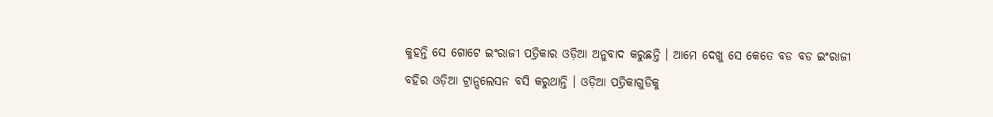କୁହନ୍ତି ସେ ଗୋଟେ ଇଂରାଜୀ ପତ୍ରିକାର ଓଡ଼ିଆ ଅନୁବାଦ କରୁଛନ୍ତି । ଆମେ ଦେଖୁ ସେ କେତେ ବଡ ବଡ ଇଂରାଜୀ ବହିର ଓଡ଼ିଆ ଟ୍ରାନ୍ସଲେସନ ବସି କରୁଥାନ୍ତି । ଓଡ଼ିଆ ପତ୍ରିକାଗୁଡିକୁ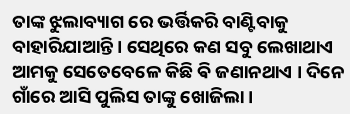ତାଙ୍କ ଝୁଲାବ୍ୟାଗ ରେ ଭର୍ତ୍ତିକରି ବାଣ୍ଟିବାକୁ ବାହାରିଯାଆନ୍ତି । ସେଥିରେ କଣ ସବୁ ଲେଖାଥାଏ ଆମକୁ ସେତେବେଳେ କିଛି ଵି ଜଣାନଥାଏ । ଦିନେ ଗାଁରେ ଆସି ପୁଲିସ ତାଙ୍କୁ ଖୋଜିଲା ।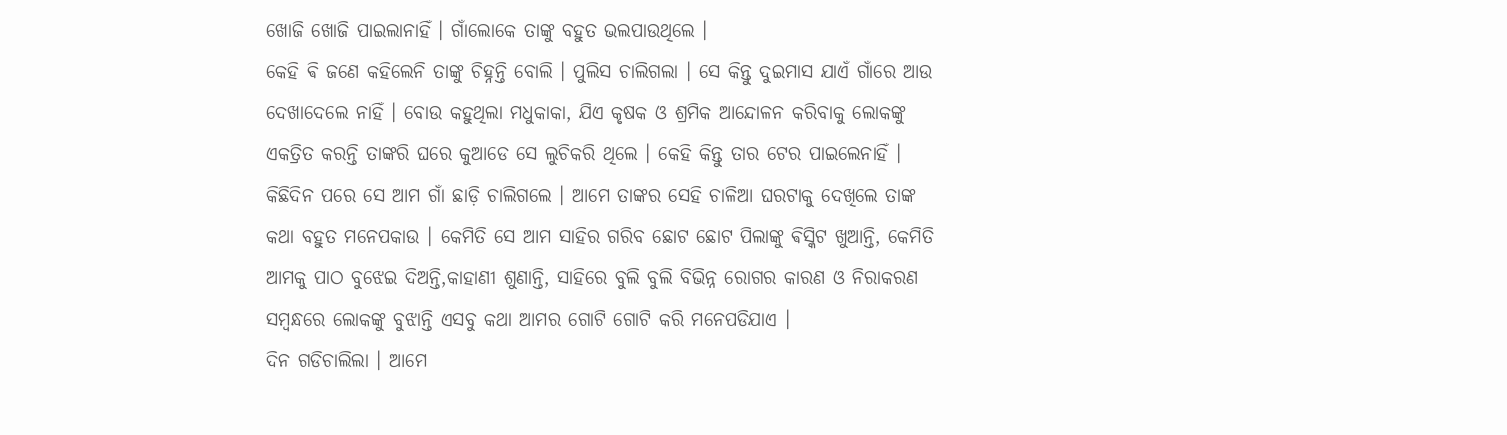ଖୋଜି ଖୋଜି ପାଇଲାନାହିଁ । ଗାଁଲୋକେ ତାଙ୍କୁ ବହୁତ ଭଲପାଉଥିଲେ ।
କେହି ଵି ଜଣେ କହିଲେନି ତାଙ୍କୁ ଚିହ୍ନନ୍ତି ବୋଲି । ପୁଲିସ ଚାଲିଗଲା । ସେ କିନ୍ତୁ ଦୁଇମାସ ଯାଏଁ ଗାଁରେ ଆଉ ଦେଖାଦେଲେ ନାହିଁ । ବୋଉ କହୁଥିଲା ମଧୁକାକା, ଯିଏ କୃଷକ ଓ ଶ୍ରମିକ ଆନ୍ଦୋଳନ କରିବାକୁ ଲୋକଙ୍କୁ ଏକତ୍ରିତ କରନ୍ତି ତାଙ୍କରି ଘରେ କୁଆଡେ ସେ ଲୁଚିକରି ଥିଲେ । କେହି କିନ୍ତୁ ତାର ଟେର ପାଇଲେନାହିଁ । କିଛିଦିନ ପରେ ସେ ଆମ ଗାଁ ଛାଡ଼ି ଚାଲିଗଲେ । ଆମେ ତାଙ୍କର ସେହି ଚାଳିଆ ଘରଟାକୁ ଦେଖିଲେ ତାଙ୍କ କଥା ବହୁତ ମନେପକାଉ । କେମିତି ସେ ଆମ ସାହିର ଗରିବ ଛୋଟ ଛୋଟ ପିଲାଙ୍କୁ ଵିସ୍କିଟ ଖୁଆନ୍ତି, କେମିତି ଆମକୁ ପାଠ ବୁଝେଇ ଦିଅନ୍ତି,କାହାଣୀ ଶୁଣାନ୍ତି, ସାହିରେ ବୁଲି ବୁଲି ବିଭିନ୍ନ ରୋଗର କାରଣ ଓ ନିରାକରଣ ସମ୍ବନ୍ଧରେ ଲୋକଙ୍କୁ ବୁଝାନ୍ତି ଏସବୁ କଥା ଆମର ଗୋଟି ଗୋଟି କରି ମନେପଡିଯାଏ ।
ଦିନ ଗଡିଚାଲିଲା । ଆମେ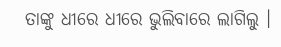ତାଙ୍କୁ ଧୀରେ ଧୀରେ ଭୁଲିବାରେ ଲାଗିଲୁ ।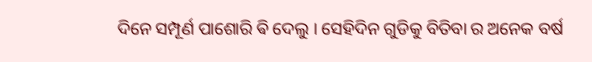ଦିନେ ସମ୍ପୂର୍ଣ ପାଶୋରି ଵି ଦେଲୁ । ସେହିଦିନ ଗୁଡିକୁ ବିତିବା ର ଅନେକ ବର୍ଷ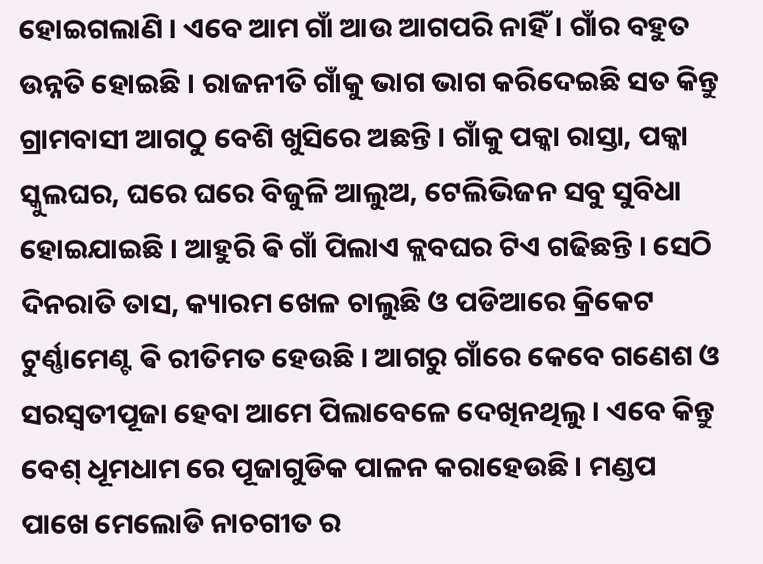ହୋଇଗଲାଣି । ଏବେ ଆମ ଗାଁ ଆଉ ଆଗପରି ନାହିଁ । ଗାଁର ବହୁତ ଉନ୍ନତି ହୋଇଛି । ରାଜନୀତି ଗାଁକୁ ଭାଗ ଭାଗ କରିଦେଇଛି ସତ କିନ୍ତୁ ଗ୍ରାମବାସୀ ଆଗଠୁ ବେଶି ଖୁସିରେ ଅଛନ୍ତି । ଗାଁକୁ ପକ୍କା ରାସ୍ତା, ପକ୍କା ସ୍କୁଲଘର, ଘରେ ଘରେ ବିଜୁଳି ଆଲୁଅ, ଟେଲିଭିଜନ ସବୁ ସୁବିଧା ହୋଇଯାଇଛି । ଆହୁରି ଵି ଗାଁ ପିଲାଏ କ୍ଲବଘର ଟିଏ ଗଢିଛନ୍ତି । ସେଠି ଦିନରାତି ତାସ, କ୍ୟାରମ ଖେଳ ଚାଲୁଛି ଓ ପଡିଆରେ କ୍ରିକେଟ ଟୁର୍ଣ୍ଣାମେଣ୍ଟ ଵି ରୀତିମତ ହେଉଛି । ଆଗରୁ ଗାଁରେ କେବେ ଗଣେଶ ଓ ସରସ୍ବତୀପୂଜା ହେବା ଆମେ ପିଲାବେଳେ ଦେଖିନଥିଲୁ । ଏବେ କିନ୍ତୁ ବେଶ୍ ଧୂମଧାମ ରେ ପୂଜାଗୁଡିକ ପାଳନ କରାହେଉଛି । ମଣ୍ଡପ ପାଖେ ମେଲୋଡି ନାଚଗୀତ ର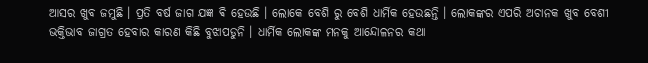ଆସର ଖୁବ ଜମୁଛି । ପ୍ରତି ବର୍ଷ ଜାଗ ଯଜ୍ଞ ଵି ହେଉଛି । ଲୋକେ ବେଶି ରୁ ବେଶି ଧାର୍ମିକ ହେଉଛନ୍ତି । ଲୋକଙ୍କର ଏପରି ଅଚାନକ ଖୁବ ବେଶୀ ଭକ୍ତିଭାବ ଜାଗ୍ରତ ହେବାର କାରଣ କିଛି ବୁଝାପଡୁନି । ଧାର୍ମିକ ଲୋକଙ୍କ ମନକୁ ଆନ୍ଦୋଳନର କଥା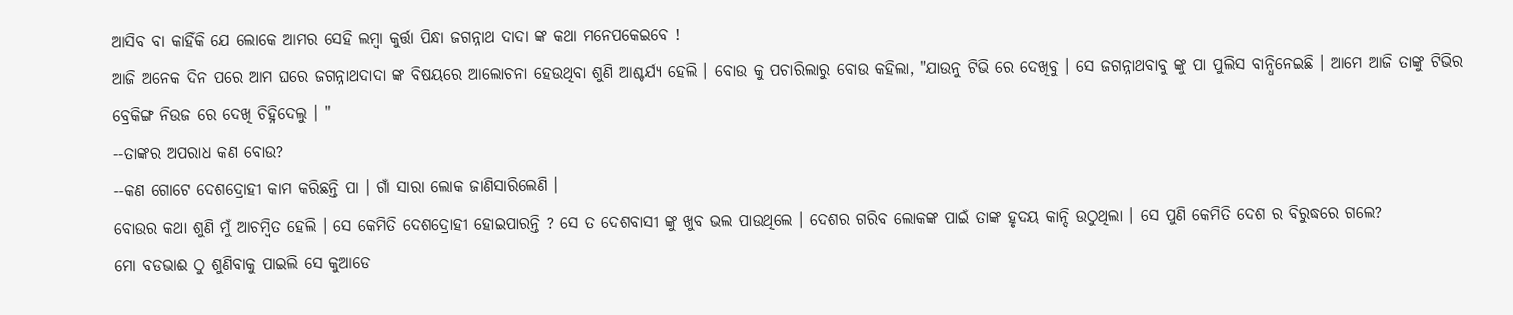ଆସିବ ବା କାହିଁକି ଯେ ଲୋକେ ଆମର ସେହି ଲମ୍ବା କୁର୍ତ୍ତା ପିନ୍ଧା ଜଗନ୍ନାଥ ଦାଦା ଙ୍କ କଥା ମନେପକେଇବେ !
ଆଜି ଅନେକ ଦିନ ପରେ ଆମ ଘରେ ଜଗନ୍ନାଥଦାଦା ଙ୍କ ବିଷୟରେ ଆଲୋଚନା ହେଉଥିବା ଶୁଣି ଆଶ୍ଚର୍ଯ୍ୟ ହେଲି । ବୋଉ କୁ ପଚାରିଲାରୁ ବୋଉ କହିଲା, "ଯାଉନୁ ଟିଭି ରେ ଦେଖିବୁ । ସେ ଜଗନ୍ନାଥବାବୁ ଙ୍କୁ ପା ପୁଲିସ ବାନ୍ଧିନେଇଛି । ଆମେ ଆଜି ତାଙ୍କୁ ଟିଭିର ବ୍ରେକିଙ୍ଗ ନିଉଜ ରେ ଦେଖି ଚିହ୍ନିଦେଲୁ । "
--ତାଙ୍କର ଅପରାଧ କଣ ବୋଉ?
--କଣ ଗୋଟେ ଦେଶଦ୍ରୋହୀ କାମ କରିଛନ୍ତି ପା । ଗାଁ ସାରା ଲୋକ ଜାଣିସାରିଲେଣି ।
ବୋଉର କଥା ଶୁଣି ମୁଁ ଆଚମ୍ବିତ ହେଲି । ସେ କେମିତି ଦେଶଦ୍ରୋହୀ ହୋଇପାରନ୍ତି ? ସେ ତ ଦେଶବାସୀ ଙ୍କୁ ଖୁବ ଭଲ ପାଉଥିଲେ । ଦେଶର ଗରିବ ଲୋକଙ୍କ ପାଇଁ ତାଙ୍କ ହୃଦୟ କାନ୍ଦି ଉଠୁଥିଲା । ସେ ପୁଣି କେମିତି ଦେଶ ର ବିରୁଦ୍ଧରେ ଗଲେ?
ମୋ ବଡଭାଈ ଠୁ ଶୁଣିବାକୁ ପାଇଲି ସେ କୁଆଡେ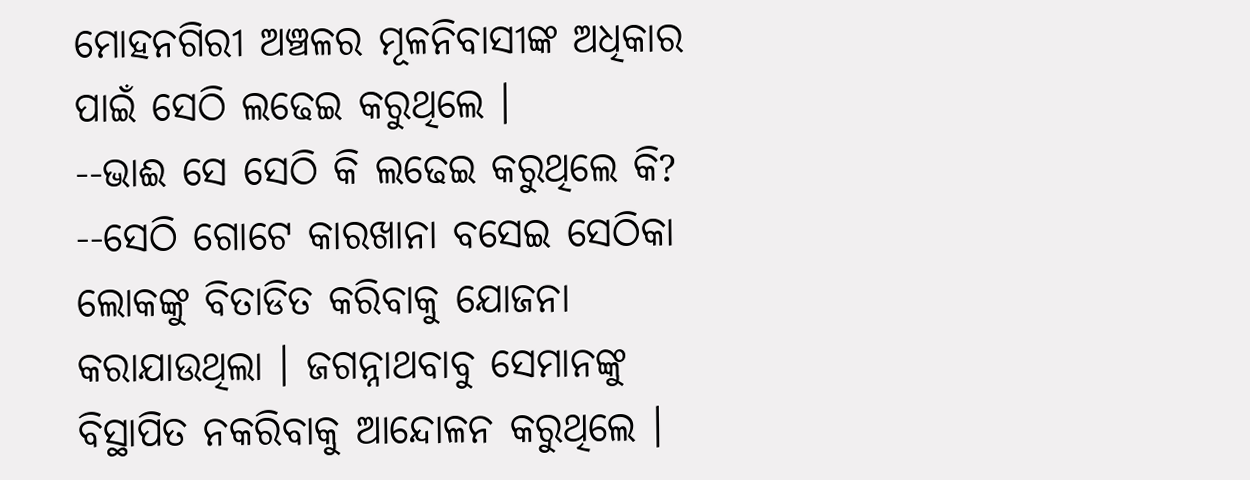ମୋହନଗିରୀ ଅଞ୍ଚଳର ମୂଳନିବାସୀଙ୍କ ଅଧିକାର ପାଇଁ ସେଠି ଲଢେଇ କରୁଥିଲେ ।
--ଭାଈ ସେ ସେଠି କି ଲଢେଇ କରୁଥିଲେ କି?
--ସେଠି ଗୋଟେ କାରଖାନା ବସେଇ ସେଠିକା ଲୋକଙ୍କୁ ବିତାଡିତ କରିବାକୁ ଯୋଜନା କରାଯାଉଥିଲା । ଜଗନ୍ନାଥବାବୁ ସେମାନଙ୍କୁ ବିସ୍ଥାପିତ ନକରିବାକୁ ଆନ୍ଦୋଳନ କରୁଥିଲେ ।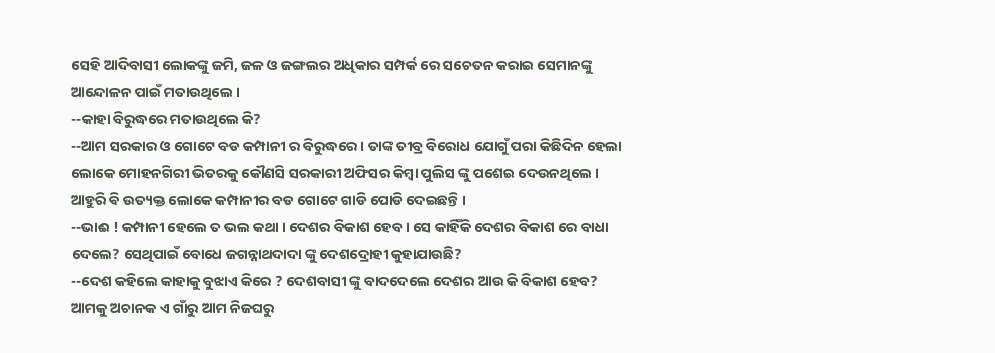ସେହି ଆଦିବାସୀ ଲୋକଙ୍କୁ ଜମି, ଜଳ ଓ ଜଙ୍ଗଲର ଅଧିକାର ସମ୍ପର୍କ ରେ ସଚେତନ କରାଇ ସେମାନଙ୍କୁ ଆନ୍ଦୋଳନ ପାଇଁ ମତାଉଥିଲେ ।
--କାହା ବିରୁଦ୍ଧରେ ମତାଉଥିଲେ କି?
--ଆମ ସରକାର ଓ ଗୋଟେ ବଡ କମ୍ପାନୀ ର ବିରୁଦ୍ଧରେ । ତାଙ୍କ ତୀବ୍ର ବିରୋଧ ଯୋଗୁଁ ପରା କିଛିଦିନ ହେଲା ଲୋକେ ମୋହନଗିରୀ ଭିତରକୁ କୌଣସି ସରକାରୀ ଅଫିସର କିମ୍ବା ପୁଲିସ ଙ୍କୁ ପଶେଇ ଦେଉନଥିଲେ । ଆହୁରି ଵି ଉତ୍ୟକ୍ତ ଲୋକେ କମ୍ପାନୀର ବଡ ଗୋଟେ ଗାଡି ପୋଡି ଦେଇଛନ୍ତି ।
--ଭାଈ ! କମ୍ପାନୀ ହେଲେ ତ ଭଲ କଥା । ଦେଶର ବିକାଶ ହେବ । ସେ କାହିଁକି ଦେଶର ବିକାଶ ରେ ବାଧା ଦେଲେ? ସେଥିପାଇଁ ବୋଧେ ଜଗନ୍ନାଥଦାଦା ଙ୍କୁ ଦେଶଦ୍ରୋହୀ କୁହାଯାଉଛି?
--ଦେଶ କହିଲେ କାହାକୁ ବୁଝାଏ କିରେ ? ଦେଶବାସୀ ଙ୍କୁ ବାଦଦେଲେ ଦେଶର ଆଉ କି ବିକାଶ ହେବ? ଆମକୁ ଅଚାନକ ଏ ଗାଁରୁ ଆମ ନିଜଘରୁ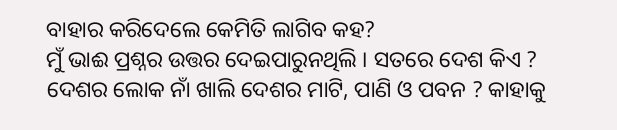ବାହାର କରିଦେଲେ କେମିତି ଲାଗିବ କହ?
ମୁଁ ଭାଈ ପ୍ରଶ୍ନର ଉତ୍ତର ଦେଇପାରୁନଥିଲି । ସତରେ ଦେଶ କିଏ ? ଦେଶର ଲୋକ ନାଁ ଖାଲି ଦେଶର ମାଟି, ପାଣି ଓ ପବନ ? କାହାକୁ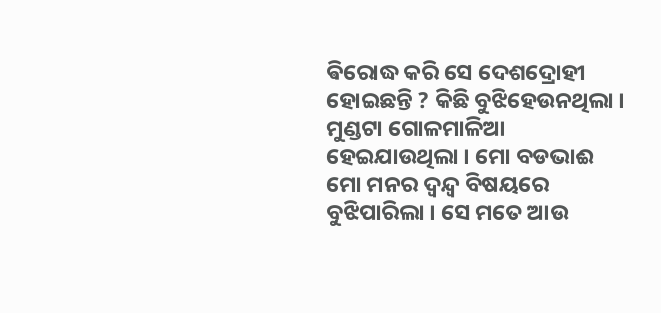ଵିରୋଦ୍ଧ କରି ସେ ଦେଶଦ୍ରୋହୀ ହୋଇଛନ୍ତି ? କିଛି ବୁଝିହେଉନଥିଲା । ମୁଣ୍ଡଟା ଗୋଳମାଳିଆ ହେଇଯାଉଥିଲା । ମୋ ବଡଭାଈ ମୋ ମନର ଦ୍ୱନ୍ଦ୍ୱ ବିଷୟରେ ବୁଝିପାରିଲା । ସେ ମତେ ଆଉ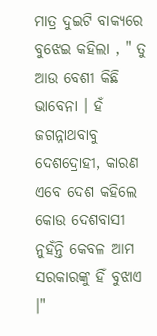ମାତ୍ର ଦୁଇଟି ବାକ୍ୟରେ ବୁଝେଇ କହିଲା , " ତୁ ଆଉ ବେଶୀ କିଛି ଭାବେନା । ହଁ ଜଗନ୍ନାଥବାବୁ ଦେଶଦ୍ରୋହୀ, କାରଣ ଏବେ ଦେଶ କହିଲେ କୋଉ ଦେଶବାସୀ ନୁହଁନ୍ତି କେବଳ ଆମ ସରକାରଙ୍କୁ ହିଁ ବୁଝାଏ ।"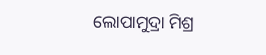ଲୋପାମୁଦ୍ରା ମିଶ୍ର